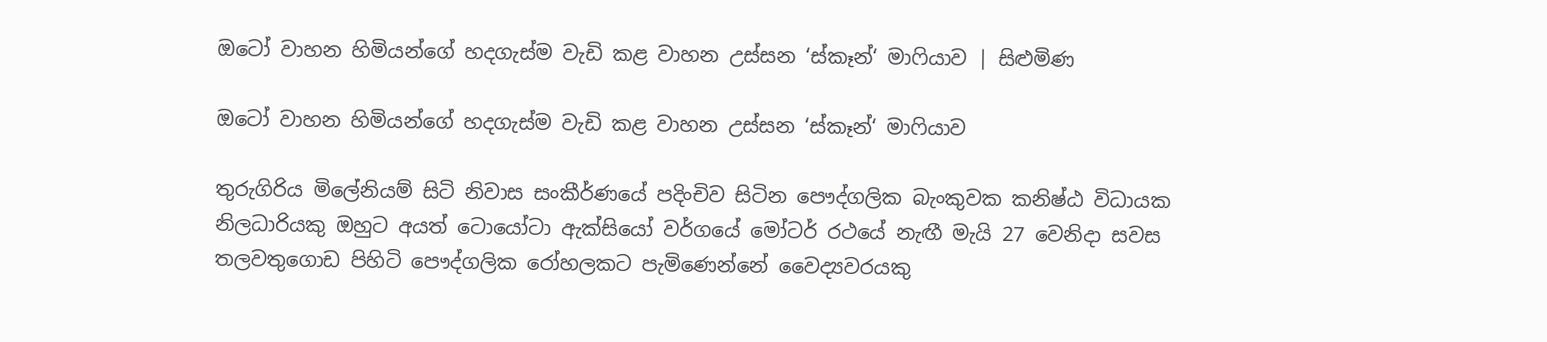ඔටෝ වාහන හිමියන්ගේ හදගැස්ම වැඩි කළ වාහන උස්සන ‘ස්කෑන්‘ මාෆියාව | සිළුමිණ

ඔටෝ වාහන හිමියන්ගේ හදගැස්ම වැඩි කළ වාහන උස්සන ‘ස්කෑන්‘ මාෆියාව

තුරුගිරිය මිලේනියම් සිටි නිවාස සංකීර්ණයේ පදිංචිව සිටින පෞද්ගලික බැංකුවක කනිෂ්ඨ විධායක නිලධාරියකු ඔහුට අයත් ටොයෝටා ඇක්සියෝ වර්ගයේ මෝටර් රථයේ නැඟී මැයි 27 වෙනිදා සවස තලවතුගොඩ පිහිටි පෞද්ගලික රෝහලකට පැමිණෙන්නේ වෛද්‍යවරයකු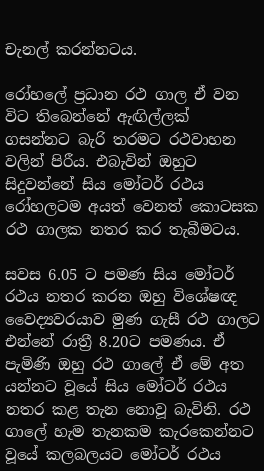චැනල් කරන්නටය.

රෝහලේ ප්‍රධාන රථ ගාල ඒ වන විට තිබෙන්නේ ඇඟිල්ලක් ගසන්නට බැරි තරමට රථවාහන වලින් පිරීය. එබැවින් ඔහුට සිදුවන්නේ සිය මෝටර් රථය රෝහලටම අයත් වෙනත් කොටසක රථ ගාලක නතර කර තැබීමටය.

සවස 6.05 ට පමණ සිය මෝටර් රථය නතර කරන ඔහු විශේෂඥ වෛද්‍යවරයාව මුණ ගැසී රථ ගාලට එන්නේ රාත්‍රී 8.20ට පමණය. ඒ පැමිණි ඔහු රථ ගාලේ ඒ මේ අත යන්නට වූයේ සිය මෝටර් රථය නතර කළ තැන නොවූ බැවිනි. රථ ගාලේ හැම තැනකම කැරකෙන්නට වූයේ කලබලයට මෝටර් රථය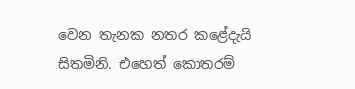වෙන තැනක නතර කළේදැයි සිතමිනි. එහෙත් කොතරම්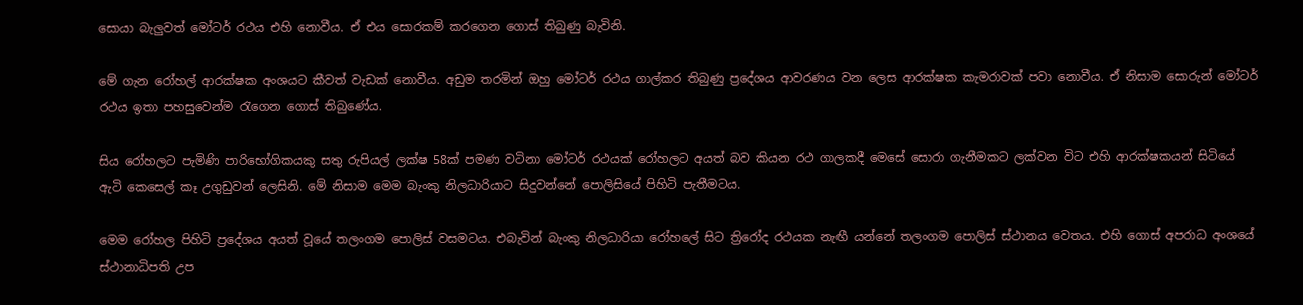සොයා බැලුවත් මෝටර් රථය එහි නොවීය. ඒ එය සොරකම් කරගෙන ගොස් තිබුණු බැවිනි.

මේ ගැන රෝහල් ආරක්ෂක අංශයට කීවත් වැඩක් නොවීය. අඩුම තරමින් ඔහු මෝටර් රථය ගාල්කර තිබුණු ප්‍රදේශය ආවරණය වන ලෙස ආරක්ෂක කැමරාවක් පවා නොවීය. ඒ නිසාම සොරුන් මෝටර් රථය ඉතා පහසුවෙන්ම රැගෙන ගොස් තිබුණේය.

සිය රෝහලට පැමිණි පාරිභෝගිකයකු සතු රුපියල් ලක්ෂ 58ක් පමණ වටිනා මෝටර් රථයක් රෝහලට අයත් බව කියන රථ ගාලකදී මෙසේ සොරා ගැනීමකට ලක්වන විට එහි ආරක්ෂකයන් සිටියේ ඇටි කෙසෙල් කෑ උගුඩුවන් ලෙසිනි. මේ නිසාම මෙම බැංකු නිලධාරියාට සිදුවන්නේ පොලිසියේ පිහිටි පැතීමටය.

මෙම රෝහල පිහිටි ප්‍රදේශය අයත් වූයේ තලංගම පොලිස් වසමටය. එබැවින් බැංකු නිලධාරියා රෝහලේ සිට ත්‍රිරෝද රථයක නැඟී යන්නේ තලංගම පොලිස් ස්ථානය වෙතය. එහි ගොස් අපරාධ අංශයේ ස්ථානාධිපති උප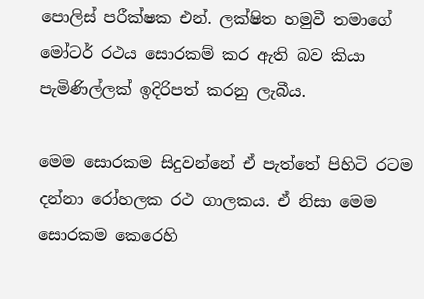පොලිස් පරීක්ෂක එන්. ලක්ෂිත හමුවී තමාගේ මෝටර් රථය සොරකම් කර ඇති බව කියා පැමිණිල්ලක් ඉදිරිපත් කරනු ලැබීය.

මෙම සොරකම සිදුවන්නේ ඒ පැත්තේ පිහිටි රටම දන්නා රෝහලක රථ ගාලකය. ඒ නිසා මෙම සොරකම කෙරෙහි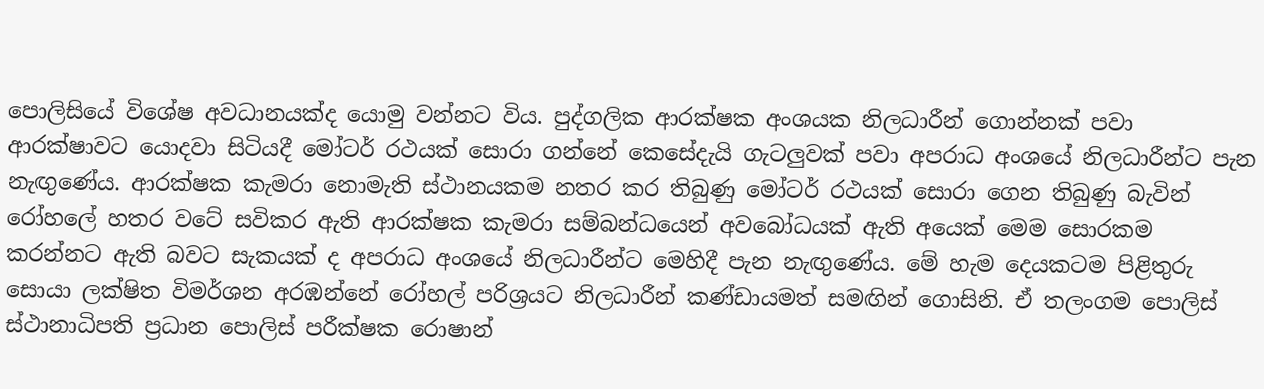පොලිසියේ විශේෂ අවධානයක්ද යොමු වන්නට විය. පුද්ගලික ආරක්ෂක අංශයක නිලධාරීන් ගොන්නක් පවා ආරක්ෂාවට යොදවා සිටියදී මෝටර් රථයක් සොරා ගන්නේ කෙසේදැයි ගැටලුවක් පවා අපරාධ අංශයේ නිලධාරීන්ට පැන නැඟුණේය. ආරක්ෂක කැමරා නොමැති ස්ථානයකම නතර කර තිබුණු මෝටර් රථයක් සොරා ගෙන තිබුණු බැවින් රෝහලේ හතර වටේ සවිකර ඇති ආරක්ෂක කැමරා සම්බන්ධයෙන් අවබෝධයක් ඇති අයෙක් මෙම සොරකම කරන්නට ඇති බවට සැකයක් ද අපරාධ අංශයේ නිලධාරීන්ට මෙහිදී පැන නැඟුණේය. මේ හැම දෙයකටම පිළිතුරු සොයා ලක්ෂිත විමර්ශන අරඹන්නේ රෝහල් පරිශ්‍රයට නිලධාරීන් කණ්ඩායමත් සමඟින් ගොසිනි. ඒ තලංගම පොලිස් ස්ථානාධිපති ප්‍රධාන පොලිස් පරීක්ෂක රොෂාන්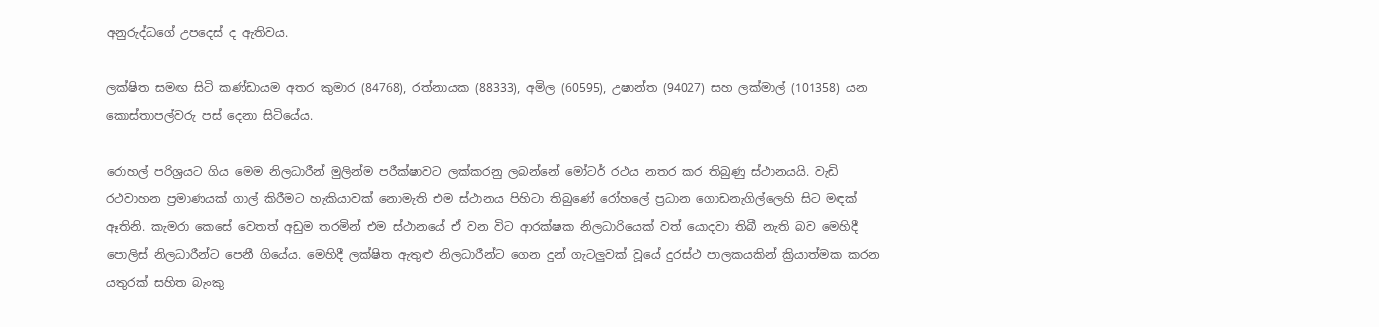අනුරුද්ධගේ උපදෙස් ද ඇතිවය.

ලක්ෂිත සමඟ සිටි කණ්ඩායම අතර කුමාර (84768), රත්නායක (88333), අමිල (60595), උෂාන්ත (94027) සහ ලක්මාල් (101358) යන කොස්තාපල්වරු පස් දෙනා සිටියේය.

රොහල් පරිශ්‍රයට ගිය මෙම නිලධාරීන් මුලින්ම පරීක්ෂාවට ලක්කරනු ලබන්නේ මෝටර් රථය නතර කර තිබුණු ස්ථානයයි. වැඩි රථවාහන ප්‍රමාණයක් ගාල් කිරීමට හැකියාවක් නොමැති එම ස්ථානය පිහිටා තිබුණේ රෝහලේ ප්‍රධාන ගොඩනැගිල්ලෙහි සිට මඳක් ඈතිනි. කැමරා කෙසේ වෙතත් අඩුම තරමින් එම ස්ථානයේ ඒ වන විට ආරක්ෂක නිලධාරියෙක් වත් යොදවා තිබී නැති බව මෙහිදී පොලිස් නිලධාරීන්ට පෙනී ගියේය. මෙහිදී ලක්ෂිත ඇතුළු නිලධාරීන්ට ගෙන දුන් ගැටලුවක් වූයේ දුරස්ථ පාලකයකින් ක්‍රියාත්මක කරන යතුරක් සහිත බැංකු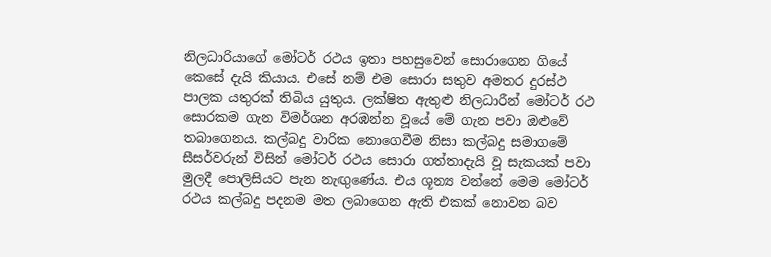නිලධාරියාගේ මෝටර් රථය ඉතා පහසුවෙන් සොරාගෙන ගියේ කෙසේ දැයි කියාය. එසේ නම් එම සොරා සතුව අමතර දුරස්ථ පාලක යතුරක් තිබිය යුතුය. ලක්ෂිත ඇතුළු නිලධාරීන් මෝටර් රථ සොරකම ගැන විමර්ශන අරඹන්න වූයේ මේ ගැන පවා ඔළුවේ තබාගෙනය. කල්බදු වාරික නොගෙවීම නිසා කල්බදු සමාගමේ සීසර්වරුන් විසින් මෝටර් රථය සොරා ගත්තාදැයි වූ සැකයක් පවා මුලදී පොලිසියට පැන නැඟුණේය. එය ශූන්‍ය වන්නේ මෙම මෝටර් රථය කල්බදු පදනම මත ලබාගෙන ඇති එකක් නොවන බව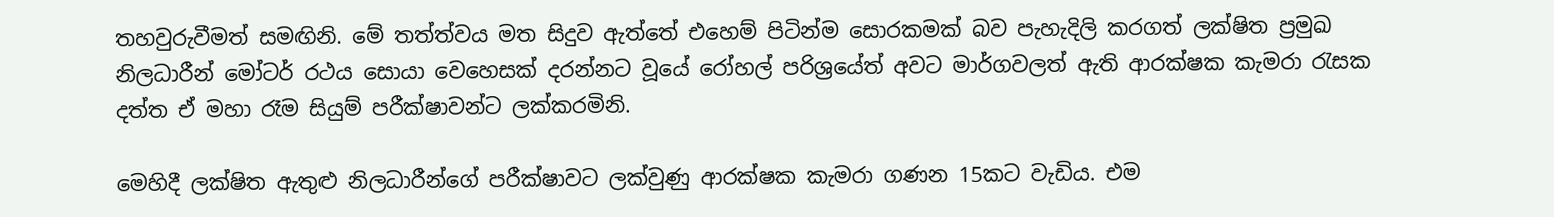තහවුරුවීමත් සමඟිනි. මේ තත්ත්වය මත සිදුව ඇත්තේ එහෙම් පිටින්ම සොරකමක් බව පැහැදිලි කරගත් ලක්ෂිත ප්‍රමුඛ නිලධාරීන් මෝටර් රථය සොයා වෙහෙසක් දරන්නට වූයේ රෝහල් පරිශ්‍රයේත් අවට මාර්ගවලත් ඇති ආරක්ෂක කැමරා රැසක දත්ත ඒ මහා රෑම සියුම් පරීක්ෂාවන්ට ලක්කරමිනි.

මෙහිදී ලක්ෂිත ඇතුළු නිලධාරීන්ගේ පරීක්ෂාවට ලක්වුණු ආරක්ෂක කැමරා ගණන 15කට වැඩිය. එම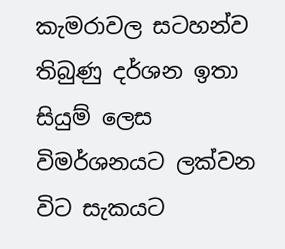කැමරාවල සටහන්ව තිබුණු දර්ශන ඉතා සියුම් ලෙස විමර්ශනයට ලක්වන විට සැකයට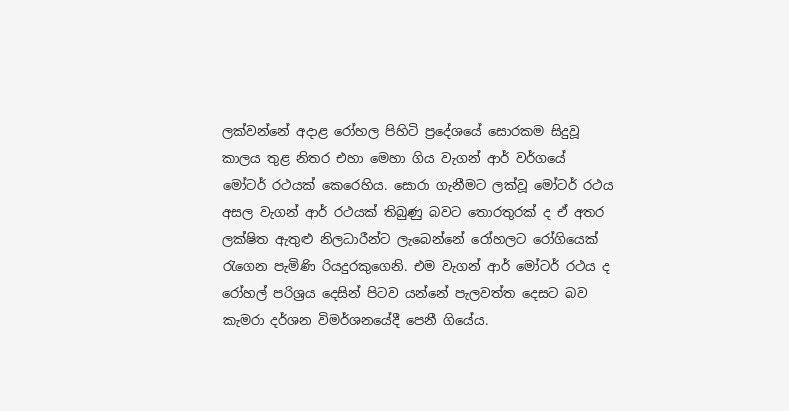ලක්වන්නේ අදාළ රෝහල පිහිටි ප්‍රදේශයේ සොරකම සිදුවූ කාලය තුළ නිතර එහා මෙහා ගිය වැගන් ආර් වර්ගයේ මෝටර් රථයක් කෙරෙහිය. සොරා ගැනීමට ලක්වූ මෝටර් රථය අසල වැගන් ආර් රථයක් තිබුණු බවට තොරතුරක් ද ඒ අතර ලක්ෂිත ඇතුළු නිලධාරීන්ට ලැබෙන්නේ රෝහලට රෝගියෙක් රැගෙන පැමිණි රියදුරකුගෙනි. එම වැගන් ආර් මෝටර් රථය ද රෝහල් පරිශ්‍රය දෙසින් පිටව යන්නේ පැලවත්ත දෙසට බව කැමරා දර්ශන විමර්ශනයේදී පෙනී ගියේය.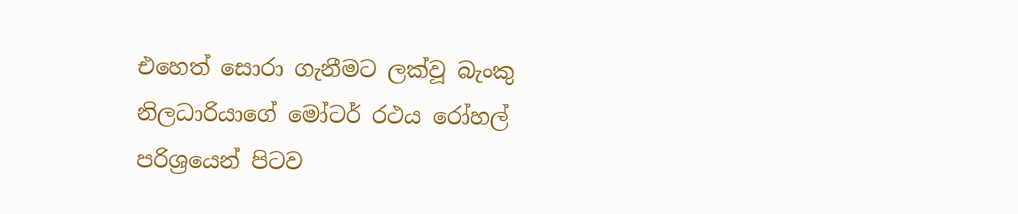එහෙත් සොරා ගැනීමට ලක්වූ බැංකු නිලධාරියාගේ මෝටර් රථය රෝහල් පරිශ්‍රයෙන් පිටව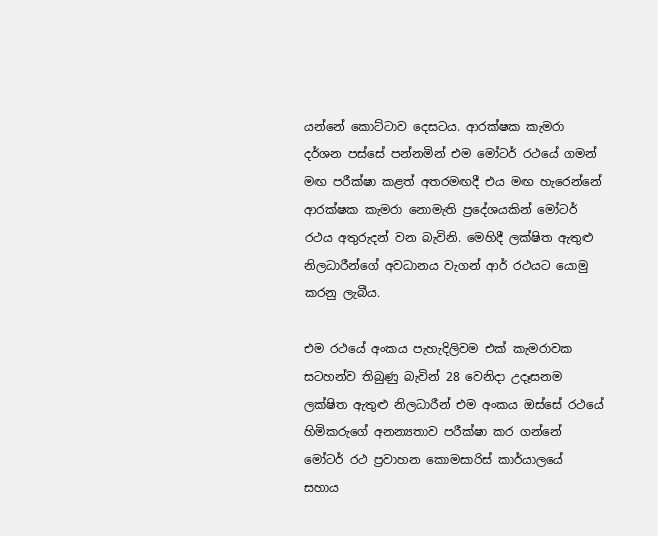යන්නේ කොට්ටාව දෙසටය. ආරක්ෂක කැමරා දර්ශන පස්සේ පන්නමින් එම මෝටර් රථයේ ගමන් මඟ පරීක්ෂා කළත් අතරමඟදී එය මඟ හැරෙන්නේ ආරක්ෂක කැමරා නොමැති ප්‍රදේශයකින් මෝටර් රථය අතුරුදන් වන බැවිනි. මෙහිදී ලක්ෂිත ඇතුළු නිලධාරීන්ගේ අවධානය වැගන් ආර් රථයට යොමු කරනු ලැබීය.

එම රථයේ අංකය පැහැදිලිවම එක් කැමරාවක සටහන්ව තිබුණු බැවින් 28 වෙනිදා උදෑසනම ලක්ෂිත ඇතුළු නිලධාරීන් එම අංකය ඔස්සේ රථයේ හිමිකරුගේ අනන්‍යතාව පරීක්ෂා කර ගන්නේ මෝටර් රථ ප්‍රවාහන කොමසාරිස් කාර්යාලයේ සහාය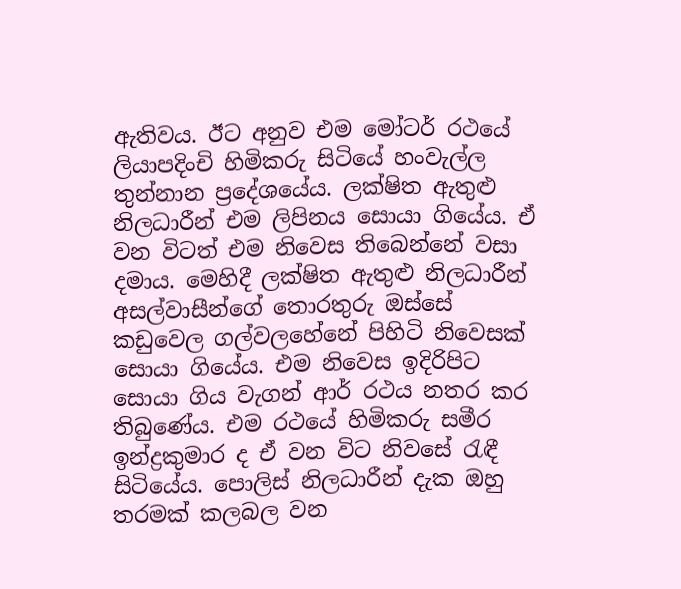ඇතිවය. ඊට අනුව එම මෝටර් රථයේ ලියාපදිංචි හිමිකරු සිටියේ හංවැල්ල තුන්නාන ප්‍රදේශයේය. ලක්ෂිත ඇතුළු නිලධාරීන් එම ලිපිනය සොයා ගියේය. ඒ වන විටත් එම නිවෙස තිබෙන්නේ වසා දමාය. මෙහිදී ලක්ෂිත ඇතුළු නිලධාරීන් අසල්වාසීන්ගේ තොරතුරු ඔස්සේ කඩුවෙල ගල්වලහේනේ පිහිටි නිවෙසක් සොයා ගියේය. එම නිවෙස ඉදිරිපිට සොයා ගිය වැගන් ආර් රථය නතර කර තිබුණේය. එම රථයේ හිමිකරු සමීර ඉන්ද්‍රකුමාර ද ඒ වන විට නිවසේ රැඳී සිටියේය. පොලිස් නිලධාරීන් දැක ඔහු තරමක් කලබල වන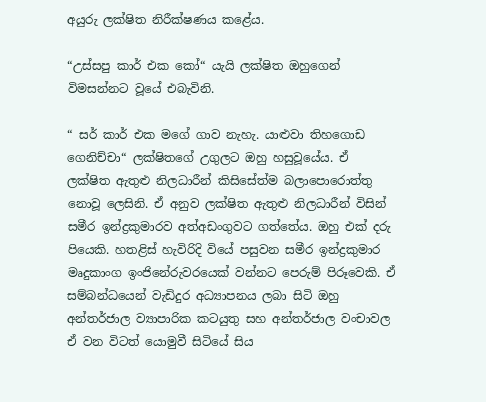අයුරු ලක්ෂිත නිරීක්ෂණය කළේය.

“උස්සපු කාර් එක කෝ“ යැයි ලක්ෂිත ඔහුගෙන් විමසන්නට වූයේ එබැවිනි.

“ සර් කාර් එක මගේ ගාව නැහැ. යාළුවා තිහගොඩ ගෙනිච්චා“ ලක්ෂිතගේ උගුලට ඔහු හසුවූයේය. ඒ ලක්ෂිත ඇතුළු නිලධාරීන් කිසිසේත්ම බලාපොරොත්තු නොවූ ලෙසිනි. ඒ අනුව ලක්ෂිත ඇතුළු නිලධාරීන් විසින් සමීර ඉන්ද්‍රකුමාරව අත්අඩංගුවට ගත්තේය. ඔහු එක් දරු පියෙකි. හතළිස් හැවිරිදි වියේ පසුවන සමීර ඉන්ද්‍රකුමාර මෘදුකාංග ඉංජිනේරුවරයෙක් වන්නට පෙරුම් පිරූවෙකි. ඒ සම්බන්ධයෙන් වැඩිදුර අධ්‍යාපනය ලබා සිටි ඔහු අන්තර්ජාල ව්‍යාපාරික කටයුතු සහ අන්තර්ජාල වංචාවල ඒ වන විටත් යොමුවී සිටියේ සිය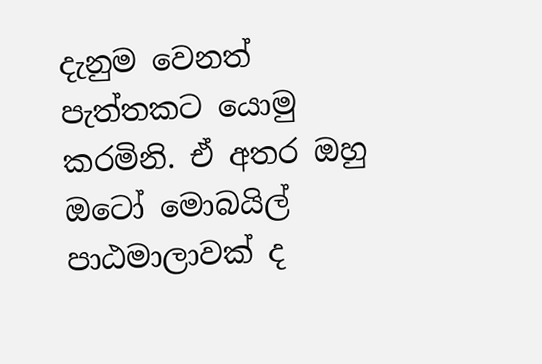දැනුම වෙනත් පැත්තකට යොමු කරමිනි. ඒ අතර ඔහු ඔටෝ මොබයිල් පාඨමාලාවක් ද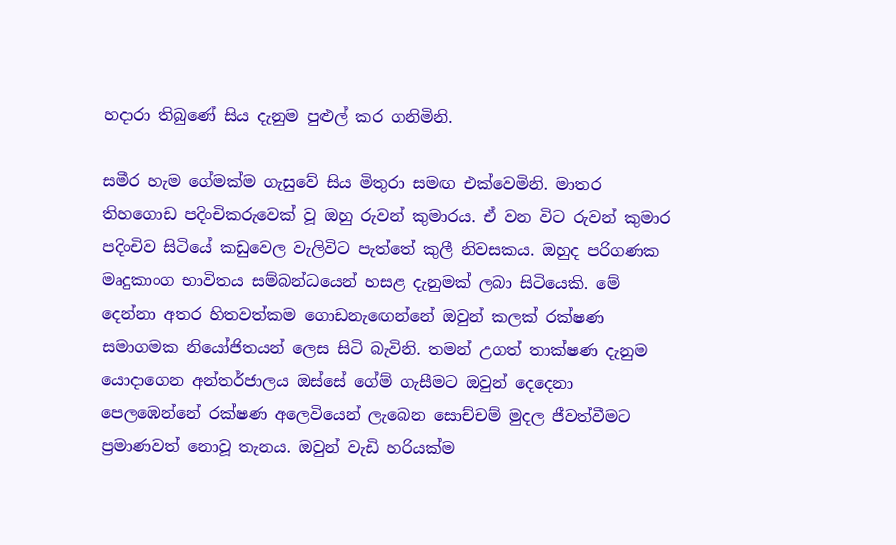හදාරා තිබුණේ සිය දැනුම පුළුල් කර ගනිමිනි.

සමීර හැම ගේමක්ම ගැසුවේ සිය මිතුරා සමඟ එක්වෙමිනි. මාතර තිහගොඩ පදිංචිකරුවෙක් වූ ඔහු රුවන් කුමාරය. ඒ වන විට රුවන් කුමාර පදිංචිව සිටියේ කඩුවෙල වැලිවිට පැත්තේ කුලී නිවසකය. ඔහුද පරිගණක මෘදුකාංග භාවිතය සම්බන්ධයෙන් හසළ දැනුමක් ලබා සිටියෙකි. මේ දෙන්නා අතර හිතවත්කම ගොඩනැඟෙන්නේ ඔවුන් කලක් රක්ෂණ සමාගමක නියෝජිතයන් ලෙස සිටි බැවිනි. තමන් උගත් තාක්ෂණ දැනුම යොදාගෙන අන්තර්ජාලය ඔස්සේ ගේම් ගැසීමට ඔවුන් දෙදෙනා පෙලඹෙන්නේ රක්ෂණ අලෙවියෙන් ලැබෙන සොච්චම් මුදල ජීවත්වීමට ප්‍රමාණවත් නොවූ තැනය. ඔවුන් වැඩි හරියක්ම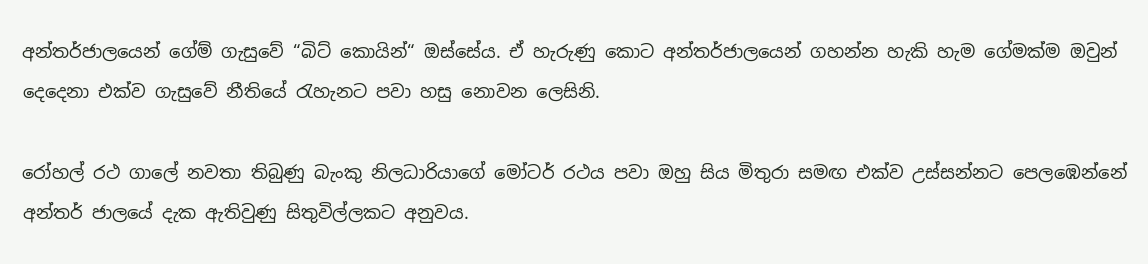අන්තර්ජාලයෙන් ගේම් ගැසුවේ “බිට් කොයින්“ ඔස්සේය. ඒ හැරුණු කොට අන්තර්ජාලයෙන් ගහන්න හැකි හැම ගේමක්ම ඔවුන් දෙදෙනා එක්ව ගැසුවේ නීතියේ රැහැනට පවා හසු නොවන ලෙසිනි.

රෝහල් රථ ගාලේ නවතා තිබුණු බැංකු නිලධාරියාගේ මෝටර් රථය පවා ඔහු සිය මිතුරා සමඟ එක්ව උස්සන්නට පෙලඹෙන්නේ අන්තර් ජාලයේ දැක ඇතිවුණු සිතුවිල්ලකට අනුවය.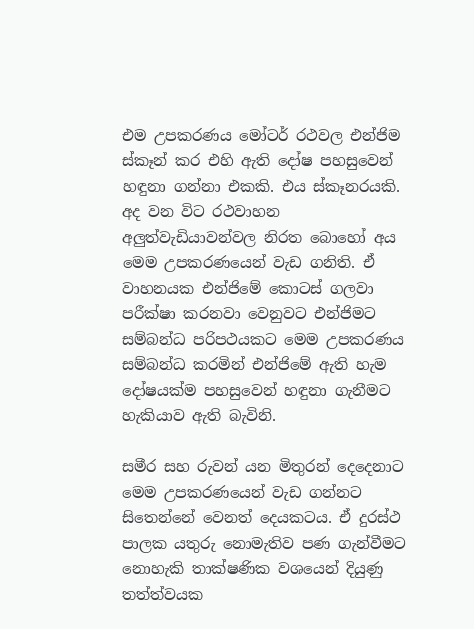එම උපකරණය මෝටර් රථවල එන්ජිම ස්කෑන් කර එහි ඇති දෝෂ පහසුවෙන් හඳුනා ගන්නා එකකි. එය ස්කෑනරයකි. අද වන විට රථවාහන අලුත්වැඩියාවන්වල නිරත බොහෝ අය මෙම උපකරණයෙන් වැඩ ගනිති. ඒ වාහනයක එන්ජිමේ කොටස් ගලවා පරීක්ෂා කරනවා වෙනුවට එන්ජිමට සම්බන්ධ පරිපථයකට මෙම උපකරණය සම්බන්ධ කරමින් එන්ජිමේ ඇති හැම දෝෂයක්ම පහසුවෙන් හඳුනා ගැනීමට හැකියාව ඇති බැවිනි.

සමීර සහ රුවන් යන මිතුරන් දෙදෙනාට මෙම උපකරණයෙන් වැඩ ගන්නට සිතෙන්නේ වෙනත් දෙයකටය. ඒ දුරස්ථ පාලක යතුරු නොමැතිව පණ ගැන්වීමට නොහැකි තාක්ෂණික වශයෙන් දියුණු තත්ත්වයක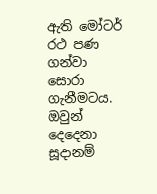ඇති මෝටර් රථ පණ ගන්වා සොරා ගැනීමටය. ඔවුන් දෙදෙනා සූදානම්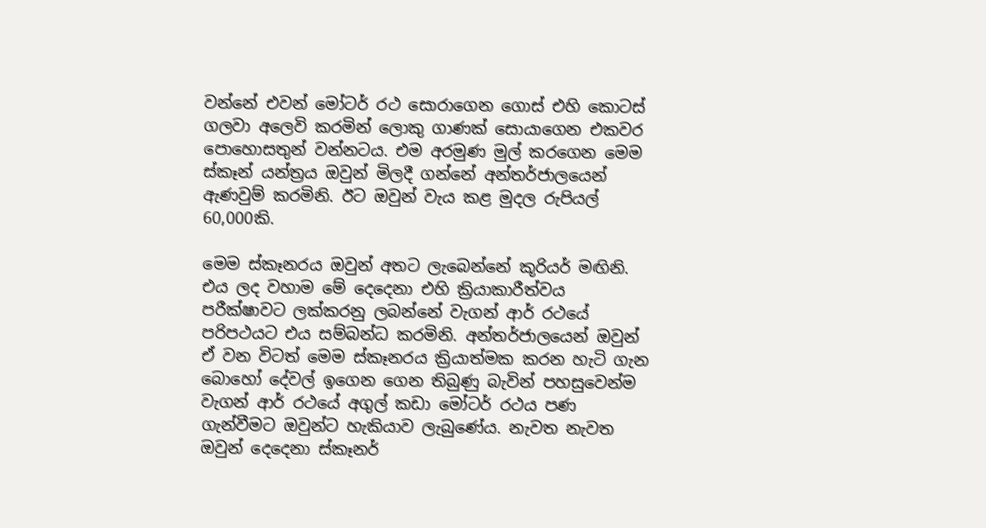වන්නේ එවන් මෝටර් රථ සොරාගෙන ගොස් එහි කොටස් ගලවා අලෙවි කරමින් ලොකු ගාණක් සොයාගෙන එකවර පොහොසතුන් වන්නටය. එම අරමුණ මුල් කරගෙන මෙම ස්කෑන් යන්ත්‍රය ඔවුන් මිලදී ගන්නේ අන්තර්ජාලයෙන් ඇණවුම් කරමිනි. ඊට ඔවුන් වැය කළ මුදල රුපියල් 60,000කි.

මෙම ස්කෑනරය ඔවුන් අතට ලැබෙන්නේ කූරියර් මඟිනි. එය ලද වහාම මේ දෙදෙනා එහි ක්‍රියාකාරීත්වය පරීක්ෂාවට ලක්කරනු ලබන්නේ වැගන් ආර් රථයේ පරිපථයට එය සම්බන්ධ කරමිනි. අන්තර්ජාලයෙන් ඔවුන් ඒ වන විටත් මෙම ස්කෑනරය ක්‍රියාත්මක කරන හැටි ගැන බොහෝ දේවල් ඉගෙන ගෙන තිබුණු බැවින් පහසුවෙන්ම වැගන් ආර් රථයේ අගුල් කඩා මෝටර් රථය පණ ගැන්වීමට ඔවුන්ට හැකියාව ලැබුණේය. නැවත නැවත ඔවුන් දෙදෙනා ස්කෑනර්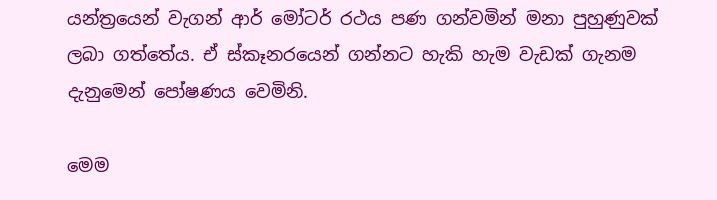යන්ත්‍රයෙන් වැගන් ආර් මෝටර් රථය පණ ගන්වමින් මනා පුහුණුවක් ලබා ගත්තේය. ඒ ස්කෑනරයෙන් ගන්නට හැකි හැම වැඩක් ගැනම දැනුමෙන් පෝෂණය වෙමිනි.

මෙම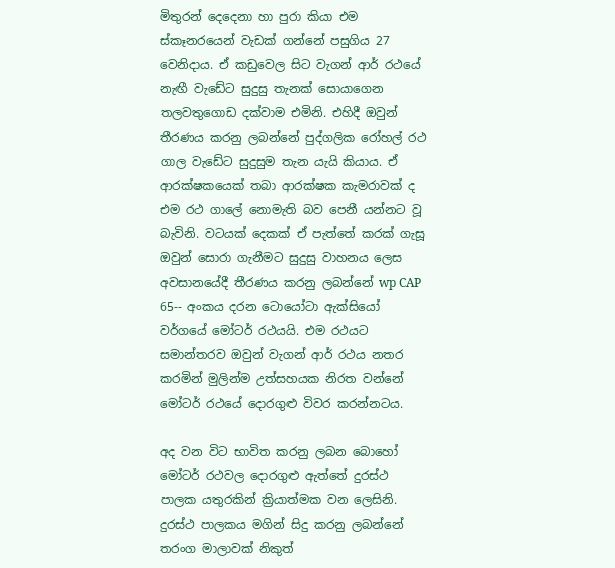මිතුරන් දෙදෙනා හා පුරා කියා එම ස්කෑනරයෙන් වැඩක් ගන්නේ පසුගිය 27 වෙනිදාය. ඒ කඩුවෙල සිට වැගන් ආර් රථයේ නැඟී වැඩේට සුදුසු තැනක් සොයාගෙන තලවතුගොඩ දක්වාම එමිනි. එහිදී ඔවුන් තීරණය කරනු ලබන්නේ පුද්ගලික රෝහල් රථ ගාල වැඩේට සුදුසුම තැන යැයි කියාය. ඒ ආරක්ෂකයෙක් තබා ආරක්ෂක කැමරාවක් ද එම රථ ගාලේ නොමැති බව පෙනී යන්නට වූ බැවිනි. වටයක් දෙකක් ඒ පැත්තේ කරක් ගැසූ ඔවුන් සොරා ගැනීමට සුදුසු වාහනය ලෙස අවසානයේදී තීරණය කරනු ලබන්නේ wp CAP 65-- අංකය දරන ටොයෝටා ඇක්සියෝ වර්ගයේ මෝටර් රථයයි. එම රථයට සමාන්තරව ඔවුන් වැගන් ආර් රථය නතර කරමින් මුලින්ම උත්සහයක නිරත වන්නේ මෝටර් රථයේ දොරගුළු විවර කරන්නටය.

අද වන විට භාවිත කරනු ලබන බොහෝ මෝටර් රථවල දොරගුළු ඇත්තේ දුරස්ථ පාලක යතුරකින් ක්‍රියාත්මක වන ලෙසිනි. දුරස්ථ පාලකය මගින් සිදු කරනු ලබන්නේ තරංග මාලාවක් නිකුත්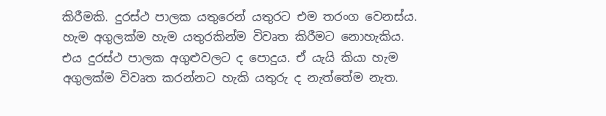කිරීමකි. දුරස්ථ පාලක යතුරෙන් යතුරට එම තරංග වෙනස්ය. හැම අගුලක්ම හැම යතුරකින්ම විවෘත කිරීමට නොහැකිය. එය දුරස්ථ පාලක අගුළුවලට ද පොදුය. ඒ යැයි කියා හැම අගුලක්ම විවෘත කරන්නට හැකි යතුරු ද නැත්තේම නැත.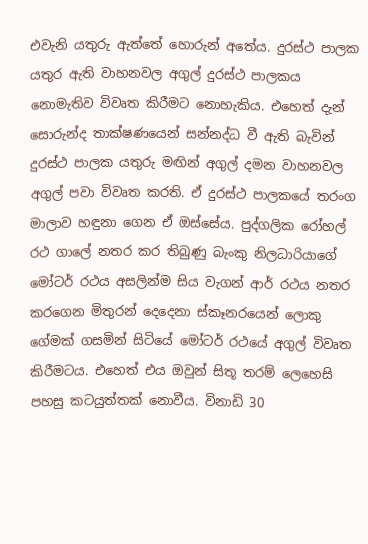එවැනි යතුරු ඇත්තේ හොරුන් අතේය. දුරස්ථ පාලක යතුර ඇති වාහනවල අගුල් දුරස්ථ පාලකය නොමැතිව විවෘත කිරීමට නොහැකිය. එහෙත් දැන් සොරුන්ද තාක්ෂණයෙන් සන්නද්ධ වී ඇති බැවින් දුරස්ථ පාලක යතුරු මඟින් අගුල් දමන වාහනවල අගුල් පවා විවෘත කරති. ඒ දුරස්ථ පාලකයේ තරංග මාලාව හඳුනා ගෙන ඒ ඔස්සේය. පුද්ගලික රෝහල් රථ ගාලේ නතර කර තිබුණු බැංකු නිලධාරියාගේ මෝටර් රථය අසලින්ම සිය වැගන් ආර් රථය නතර කරගෙන මිතුරන් දෙදෙනා ස්කෑනරයෙන් ලොකු ගේමක් ගසමින් සිටියේ මෝටර් රථයේ අගුල් විවෘත කිරීමටය. එහෙත් එය ඔවුන් සිතූ තරම් ලෙහෙසි පහසු කටයුත්තක් නොවීය. විනාඩි 30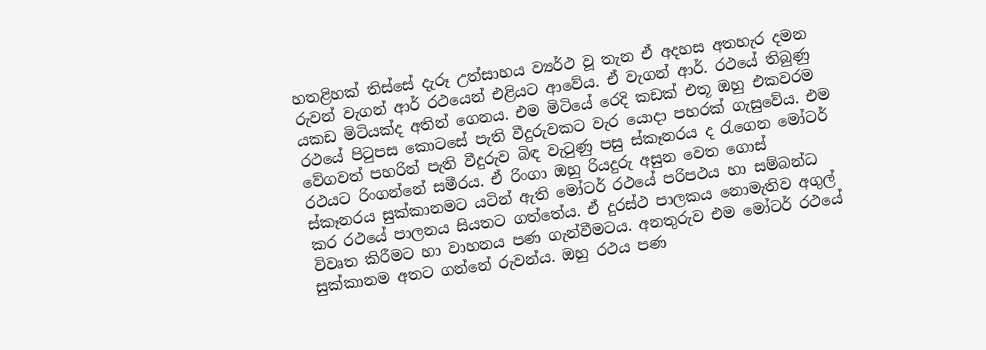හතළිහක් තිස්සේ දැරූ උත්සාහය ව්‍යර්ථ වූ තැන ඒ අදහස අතහැර දමන රුවන් වැගන් ආර් රථයෙන් එළියට ආවේය. ඒ වැගන් ආර්. රථයේ තිබුණු යකඩ මිටියක්ද අතින් ගෙනය. එම මිටියේ රෙදි කඩක් එතූ ඔහු එකවරම රථයේ පිටුපස කොටසේ පැති වීදුරුවකට වැර යොදා පහරක් ගැසුවේය. එම වේගවත් පහරින් පැති වීදුරුව බිඳ වැටුණු පසු ස්කෑනරය ද රැගෙන මෝටර් රථයට රිංගන්නේ සමීරය. ඒ රිංගා ඔහු රියදුරු අසුන වෙත ගොස් ස්කෑනරය සුක්කානමට යටින් ඇති මෝටර් රථයේ පරිපථය හා සම්බන්ධ කර රථයේ පාලනය සියතට ගත්තේය. ඒ දුරස්ථ පාලකය නොමැතිව අගුල් විවෘත කිරීමට හා වාහනය පණ ගැන්වීමටය. අනතුරුව එම මෝටර් රථයේ සුක්කානම අතට ගන්නේ රුවන්ය. ඔහු රථය පණ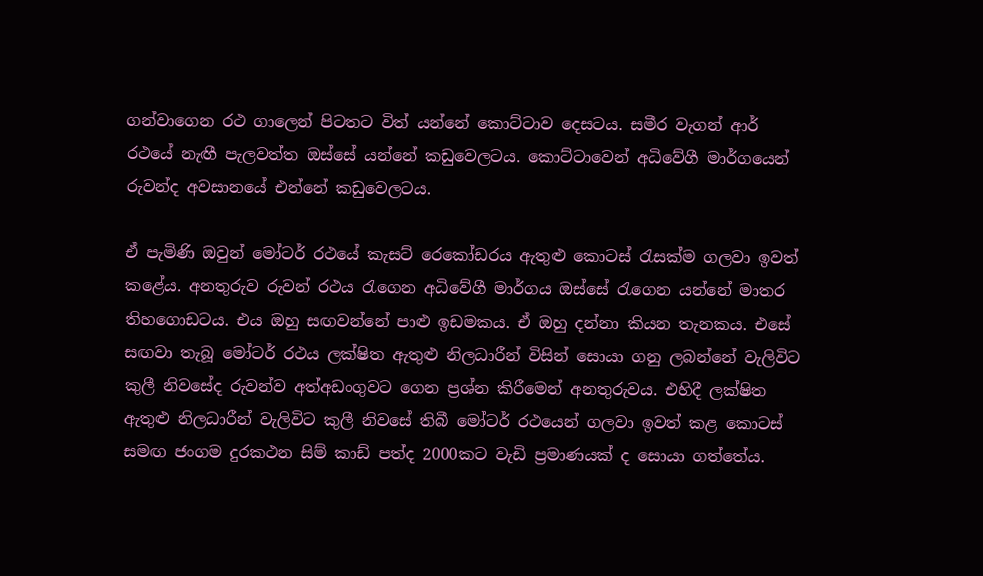ගන්වාගෙන රථ ගාලෙන් පිටතට විත් යන්නේ කොට්ටාව දෙසටය. සමීර වැගන් ආර් රථයේ නැඟී පැලවත්ත ඔස්සේ යන්නේ කඩුවෙලටය. කොට්ටාවෙන් අධිවේගී මාර්ගයෙන් රුවන්ද අවසානයේ එන්නේ කඩුවෙලටය.

ඒ පැමිණි ඔවුන් මෝටර් රථයේ කැසට් රෙකෝඩරය ඇතුළු කොටස් රැසක්ම ගලවා ඉවත් කළේය. අනතුරුව රුවන් රථය රැගෙන අධිවේගී මාර්ගය ඔස්සේ රැගෙන යන්නේ මාතර තිහගොඩටය. එය ඔහු සඟවන්නේ පාළු ඉඩමකය. ඒ ඔහු දන්නා කියන තැනකය. එසේ සඟවා තැබූ මෝටර් රථය ලක්ෂිත ඇතුළු නිලධාරීන් විසින් සොයා ගනු ලබන්නේ වැලිවිට කුලී නිවසේද රුවන්ව අත්අඩංගුවට ගෙන ප්‍රශ්න කිරීමෙන් අනතුරුවය. එහිදී ලක්ෂිත ඇතුළු නිලධාරීන් වැලිවිට කුලී නිවසේ තිබී මෝටර් රථයෙන් ගලවා ඉවත් කළ කොටස් සමඟ ජංගම දුරකථන සිම් කාඩ් පත්ද 2000කට වැඩි ප්‍රමාණයක් ද සොයා ගත්තේය.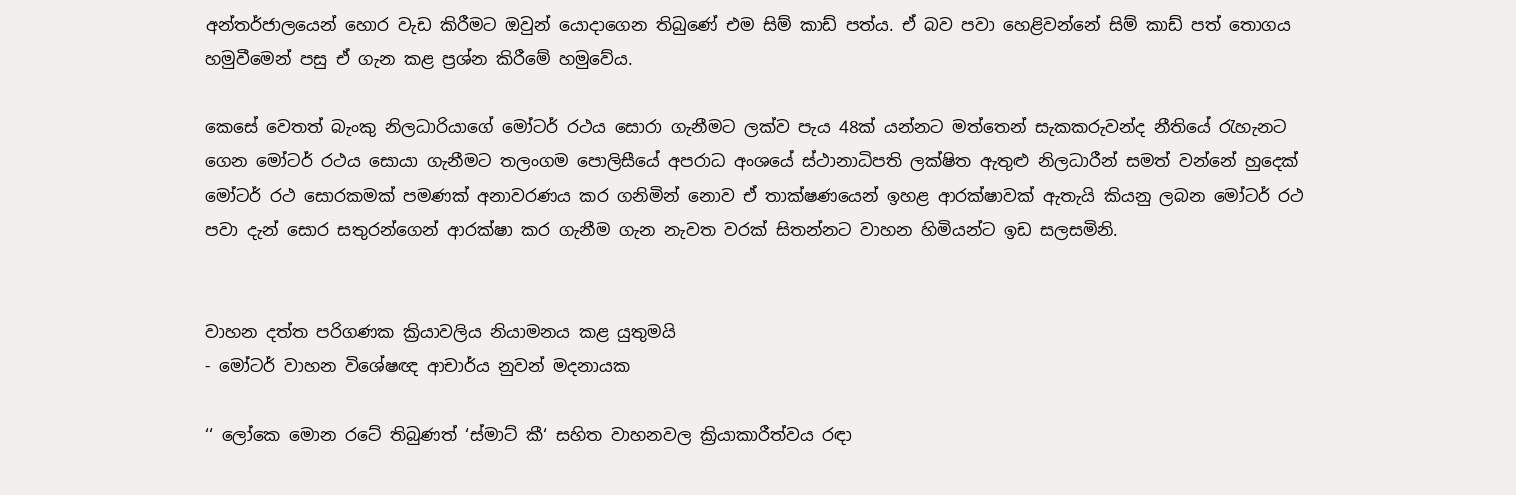අන්තර්ජාලයෙන් හොර වැඩ කිරීමට ඔවුන් යොදාගෙන තිබුණේ එම සිම් කාඩ් පත්ය. ඒ බව පවා හෙළිවන්නේ සිම් කාඩ් පත් තොගය හමුවීමෙන් පසු ඒ ගැන කළ ප්‍රශ්න කිරීමේ හමුවේය.

කෙසේ වෙතත් බැංකු නිලධාරියාගේ මෝටර් රථය සොරා ගැනීමට ලක්ව පැය 48ක් යන්නට මත්තෙන් සැකකරුවන්ද නීතියේ රැහැනට ගෙන මෝටර් රථය සොයා ගැනීමට තලංගම පොලිසීයේ අපරාධ අංශයේ ස්ථානාධිපති ලක්ෂිත ඇතුළු නිලධාරීන් සමත් වන්නේ හුදෙක් මෝටර් රථ සොරකමක් පමණක් අනාවරණය කර ගනිමින් නොව ඒ තාක්ෂණයෙන් ඉහළ ආරක්ෂාවක් ඇතැයි කියනු ලබන මෝටර් රථ පවා දැන් සොර සතුරන්ගෙන් ආරක්ෂා කර ගැනීම ගැන නැවත වරක් සිතන්නට වාහන හිමියන්ට ඉඩ සලසමිනි.


වාහන දත්ත පරිගණක ක්‍රියාවලිය නියාමනය කළ යුතුමයි
- මෝටර් වාහන විශේෂඥ ආචාර්ය නුවන් මදනායක

‘‘ ලෝකෙ මොන රටේ තිබුණත් ‘ස්මාට් කී‘ සහිත වාහනවල ක්‍රියාකාරීත්වය රඳා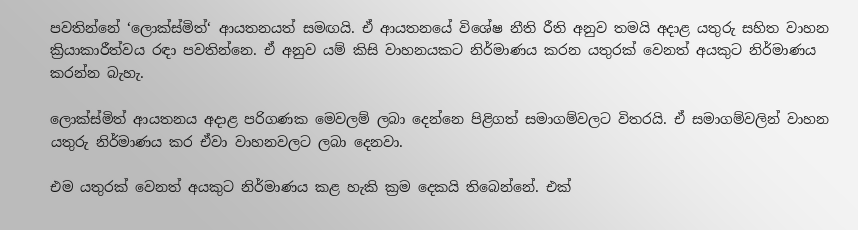පවතින්නේ ‘ලොක්ස්මිත්‘ ආයතනයත් සමඟයි. ඒ ආයතනයේ විශේෂ නීති රීති අනුව තමයි අදාළ යතුරු සහිත වාහන ක්‍රියාකාරීත්වය රඳා පවතින්නෙ. ඒ අනුව යම් කිසි වාහනයකට නිර්මාණය කරන යතුරක් වෙනත් අයකුට නිර්මාණය කරන්න බැහැ.

ලොක්ස්මිත් ආයතනය අදාළ පරිගණක මෙවලම් ලබා දෙන්නෙ පිළිගත් සමාගම්වලට විතරයි. ඒ සමාගම්වලින් වාහන යතුරු නිර්මාණය කර ඒවා වාහනවලට ලබා දෙනවා.

එම යතුරක් වෙනත් අයකුට නිර්මාණය කළ හැකි ක්‍රම දෙකයි තිබෙන්නේ. එක්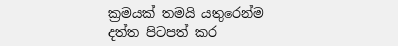ක්‍රමයක් තමයි යතුරෙන්ම දත්ත පිටපත් කර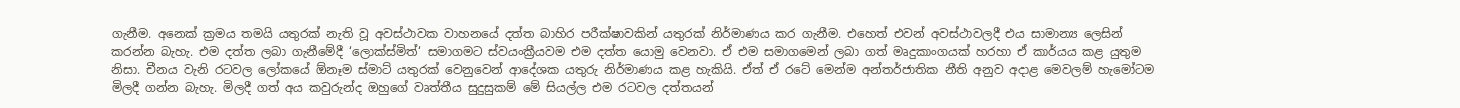ගැනීම. අනෙක් ක්‍රමය තමයි යතුරක් නැති වූ අවස්ථාවක වාහනයේ දත්ත බාහිර පරීක්ෂාවකින් යතුරක් නිර්මාණය කර ගැනීම. එහෙත් එවන් අවස්ථාවලදී එය සාමාන්‍ය ලෙසින් කරන්න බැහැ. එම දත්ත ලබා ගැනීමේදී ‘ලොක්ස්මිත්‘ සමාගමට ස්වයංක්‍රීයවම එම දත්ත යොමු වෙනවා. ඒ එම සමාගමෙන් ලබා ගත් මෘදුකාංගයක් හරහා ඒ කාර්යය කළ යුතුම නිසා. චීනය වැනි රටවල ලෝකයේ ඕනෑම ස්මාට් යතුරක් වෙනුවෙන් ආදේශක යතුරු නිර්මාණය කළ හැකියි. ඒත් ඒ රටේ මෙන්ම අන්තර්ජාතික නීති අනුව අදාළ මෙවලම් හැමෝටම මිලදී ගන්න බැහැ. මිලදී ගත් අය කවුරුන්ද ඔහුගේ වෘත්තීය සුදුසුකම් මේ සියල්ල එම රටවල දත්තයන්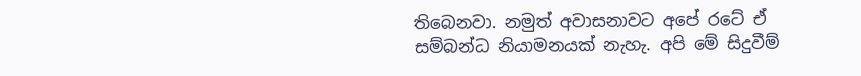තිබෙනවා. නමුත් අවාසනාවට අපේ රටේ ඒ සම්බන්ධ නියාමනයක් නැහැ. අපි මේ සිදුවීම්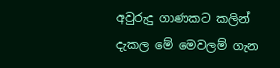අවුරුදු ගාණකට කලින් දැකල මේ මෙවලම් ගැන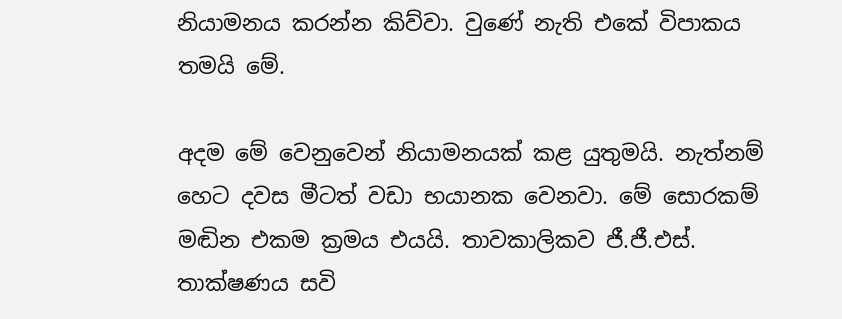නියාමනය කරන්න කිව්වා. වුණේ නැති එකේ විපාකය තමයි මේ.

අදම මේ වෙනුවෙන් නියාමනයක් කළ යුතුමයි. නැත්නම් හෙට දවස මීටත් වඩා භයානක වෙනවා. මේ සොරකම් මඬින එකම ක්‍රමය එයයි. තාවකාලිකව ජී.ජී.එස්. තාක්ෂණය සවි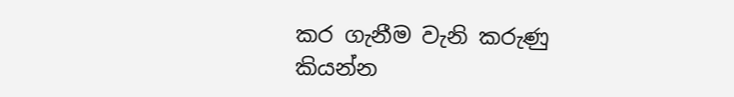කර ගැනීම වැනි කරුණු කියන්න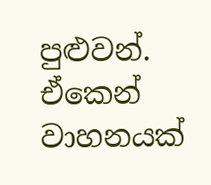පුළුවන්. ඒකෙන් වාහනයක්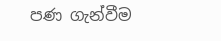පණ ගැන්වීම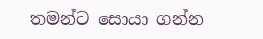තමන්ට සොයා ගන්න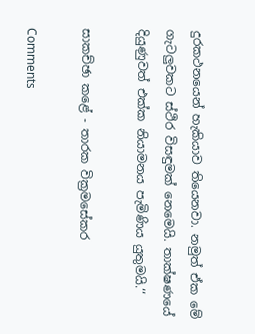දුරකථනයෙන් හැකියාව තියෙනවා. නමුත් ඒක මේ ගැටලුවකට ස්ථිර විසඳුමක් නෙමෙයි. තාක්ෂණයේ දියුණුවත් එක්ක නියාමනය පැමිණිය යුතුමයි.‘‘

සාකච්ඡා කළේ - තාරක වික්‍රමසේකර

Comments